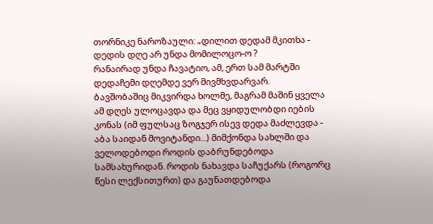თორნიკე ნაროზაული: „დილით დედამ მკითხა - დედის დღე არ უნდა მომილოცო-ო ?
რანაირად უნდა ჩავატიო, ამ, ერთ სამ მარტში დედაჩემი დღემდე ვერ მივმხვდარვარ.
ბავშობაშიც მიკვირდა ხოლმე, მაგრამ მაშინ ყველა ამ დღეს ულოცავდა და მეც ვყიდულობდი იების კონას (იმ ფულსაც ზოგჯერ ისევ დედა მაძლევდა - აბა საიდან მოვიტანდი...) მიმქონდა სახლში და ველოდებოდი როდის დაბრუნდებოდა სამსახურიდან. როდის ნახავდა საჩუქარს (როგორც წესი ლექსითურთ) და გაუნათდებოდა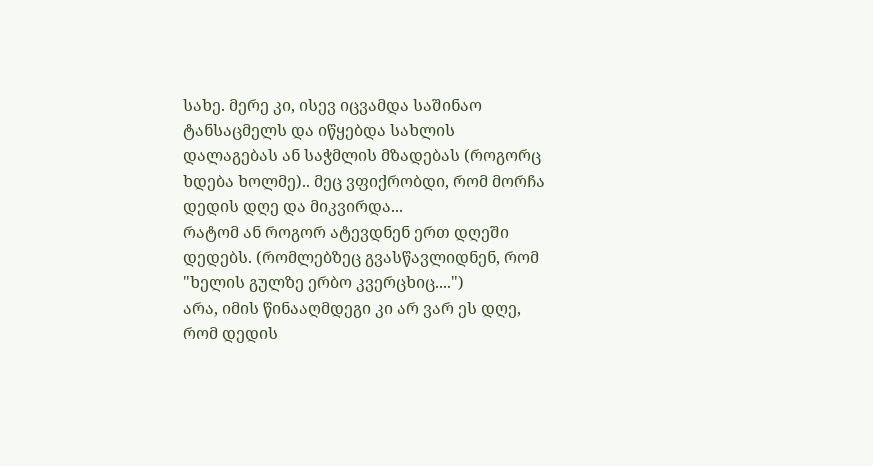სახე. მერე კი, ისევ იცვამდა საშინაო ტანსაცმელს და იწყებდა სახლის დალაგებას ან საჭმლის მზადებას (როგორც ხდება ხოლმე).. მეც ვფიქრობდი, რომ მორჩა დედის დღე და მიკვირდა...
რატომ ან როგორ ატევდნენ ერთ დღეში დედებს. (რომლებზეც გვასწავლიდნენ, რომ "ხელის გულზე ერბო კვერცხიც....")
არა, იმის წინააღმდეგი კი არ ვარ ეს დღე, რომ დედის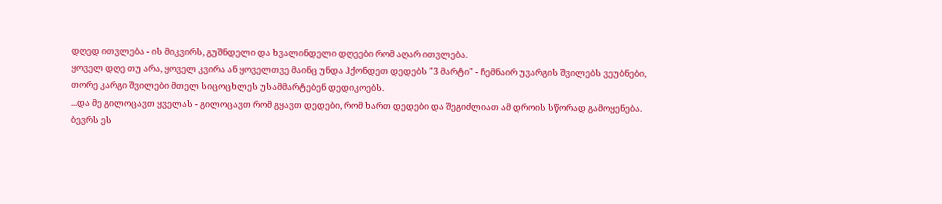დღედ ითვლება - ის მიკვირს, გუშნდელი და ხვალინდელი დღეები რომ აღარ ითვლება.
ყოველ დღე თუ არა, ყოველ კვირა ან ყოველთვე მაინც უნდა ჰქონდეთ დედებს "3 მარტი" - ჩემნაირ უვარგის შვილებს ვეუბნები, თორე კარგი შვილები მთელ სიცოცხლეს უსამმარტებენ დედიკოებს.
...და მე გილოცავთ ყველას - გილოცავთ რომ გყავთ დედები, რომ ხართ დედები და შეგიძლიათ ამ დროის სწორად გამოყენება.
ბევრს ეს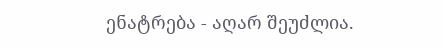ენატრება - აღარ შეუძლია.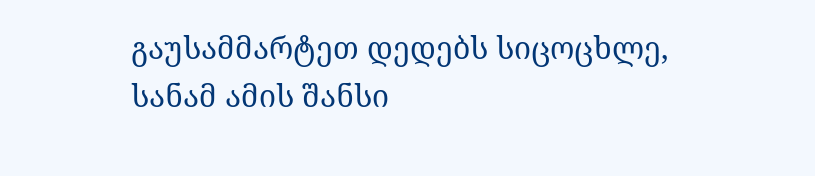გაუსამმარტეთ დედებს სიცოცხლე, სანამ ამის შანსი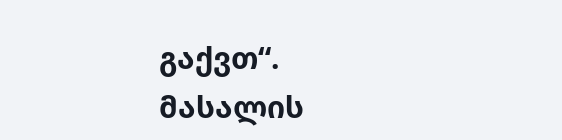გაქვთ“.
მასალის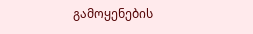გამოყენების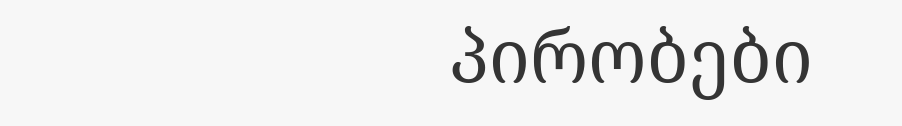პირობები